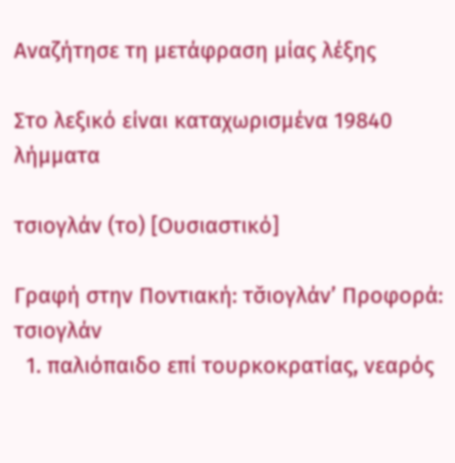Αναζήτησε τη μετάφραση μίας λέξης

Στο λεξικό είναι καταχωρισμένα 19840 λήμματα

τσιογλάν (το) [Ουσιαστικό]

Γραφή στην Ποντιακή: τσ̌ιογλάν’ Προφορά: τσιογλάν
  1. παλιόπαιδο επί τουρκοκρατίας, νεαρός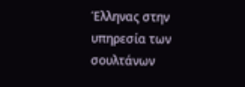Έλληνας στην υπηρεσία των σουλτάνων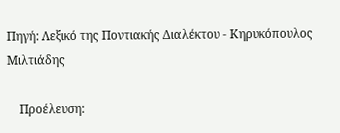Πηγή: Λεξικό της Ποντιακής Διαλέκτου - Κηρυκόπουλος Μιλτιάδης

    Προέλευση: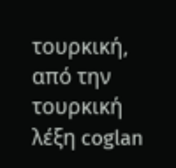τουρκική, από την τουρκική λέξη coglan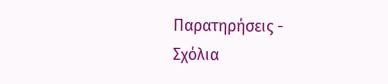Παρατηρήσεις - Σχόλια